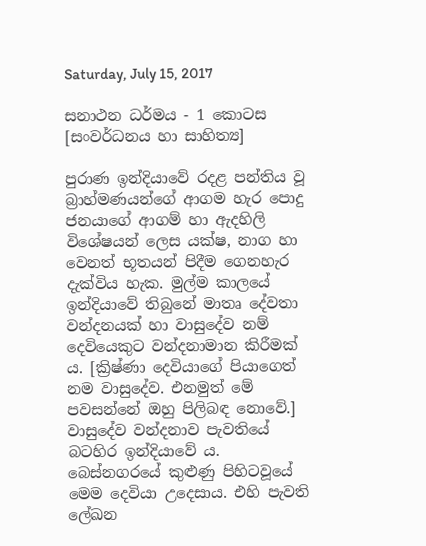Saturday, July 15, 2017

සනාථන ධර්මය - 1 කොටස [සංවර්ධනය හා සාහිත්‍ය]

පුරාණ ඉන්දියාවේ රදළ පන්තිය වූ බ්‍රාහ්මණයන්ගේ ආගම හැර පොදු ජනයාගේ ආගම් හා ඇදහිලි විශේෂයන් ලෙස යක්ෂ, නාග හා වෙනත් භූතයන් පිදීම ගෙනහැර දැක්විය හැක. මුල්ම කාලයේ ඉන්දියාවේ තිබුනේ මාතෘ දේවතා වන්දනයක් හා වාසුදේව නම් දෙවියෙකුට වන්දනාමාන කිරීමක්‍ ය. [ක්‍රිෂ්ණා දෙවියාගේ පියාගෙත් නම වාසුදේව. එනමුත් මේ පවසන්නේ ඔහු පිලිබඳ නොවේ.] වාසුදේව වන්දනාව පැවතියේ බටහිර ඉන්දියාවේ ය. බෙස්නගරයේ කුළුණු පිහිටවූයේ මෙම දෙවියා උදෙසාය. එහි පැවති ලේඛන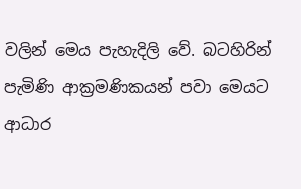වලින් මෙය පැහැදිලි වේ. බටහිරින් පැමිණි ආක්‍රමණිකයන් පවා මෙයට ආධාර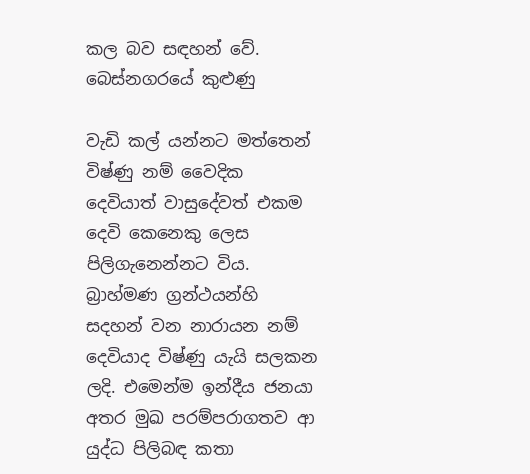කල බව සඳහන් වේ.
බෙස්නගරයේ කුළුණු

වැඩි කල් යන්නට මත්තෙන් විෂ්ණු නම් වෛදික දෙවියාත් වාසුදේවත් එකම දෙවි කෙනෙකු ලෙස පිලිගැනෙන්නට විය. බ්‍රාහ්මණ ග්‍රන්ථයන්හි සදහන් වන නාරායන නම් දෙවියාද විෂ්ණු යැයි සලකන ලදි. එමෙන්ම ඉන්දීය ජනයා අතර මුඛ පරම්පරාගතව ආ යුද්ධ පිලිබඳ කතා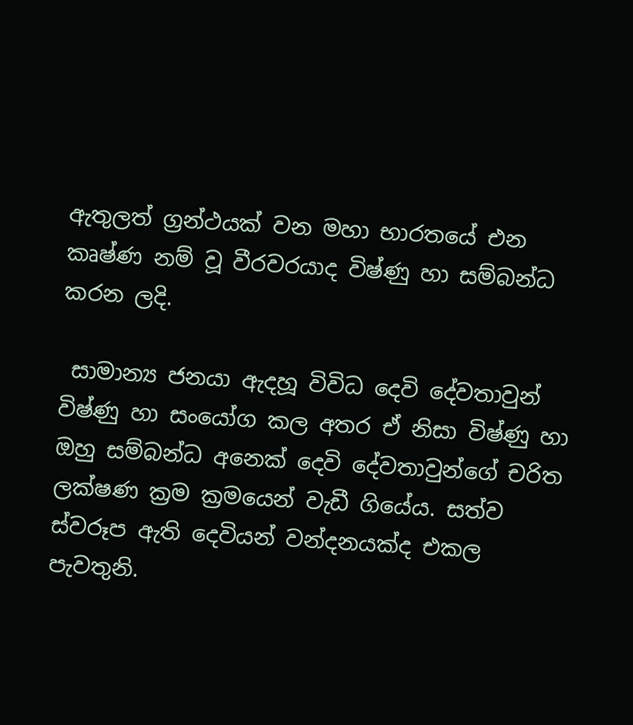ඇතුලත් ග්‍රන්ථයක් වන මහා භාරතයේ එන කෘෂ්ණ නම් වූ වීරවරයාද විෂ්ණු හා සම්බන්ධ කරන ලදි.

 සාමාන්‍ය ජනයා ඇදහූ විවිධ දෙවි දේවතාවුන් විෂ්ණු හා සංයෝග කල අතර ඒ නිසා විෂ්ණු හා ඔහු සම්බන්ධ අනෙක් දෙවි දේවතාවුන්ගේ චරිත ලක්ෂණ ක්‍රම ක්‍රමයෙන් වැඩී ගියේය. සත්ව ස්වරූප ඇති දෙවියන් වන්දනයක්ද එකල පැවතුනි.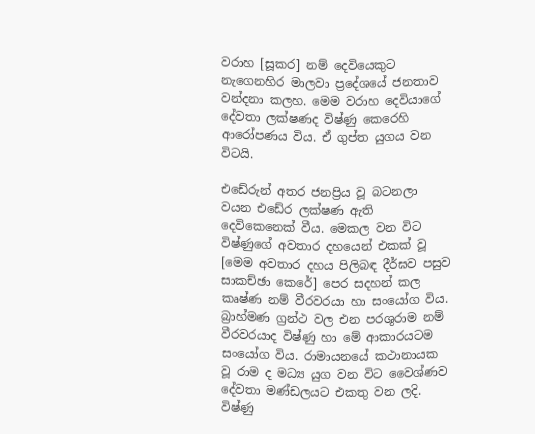වරාහ [සූකර] නම් දෙවියෙකුට නැගෙනහිර මාලවා ප්‍රදේශයේ ජනතාව වන්දනා කලහ. මෙම වරාහ දෙවියාගේ දේවතා ලක්ෂණද විෂ්ණු කෙරෙහි ආරෝපණය විය. ඒ ගුප්ත යුගය වන විටයි.

එඩේරුන් අතර ජනප්‍රිය වූ බටනලා වයන එඩේර ලක්ෂණ ඇති දෙවිකෙනෙක් වීය. මෙකල වන විට විෂ්ණුගේ අවතාර දහයෙන් එකක් වූ [මෙම අවතාර දහය පිලිබඳ දීර්ඝව පසුව සාකච්ඡා කෙරේ] පෙර සදහන් කල කෘෂ්ණ නම් වීරවරයා හා සංයෝග විය. බ්‍රාහ්මණ ග්‍රන්ථ වල එන පරශුරාම නම් වීරවරයාද විෂ්ණු හා මේ ආකාරයටම සංයෝග විය. රාමායනයේ කථානායක වූ රාම ද මධ්‍ය යුග වන විට වෛශ්ණව දේවතා මණ්ඩලයට එකතු වන ලදි.
විෂ්ණු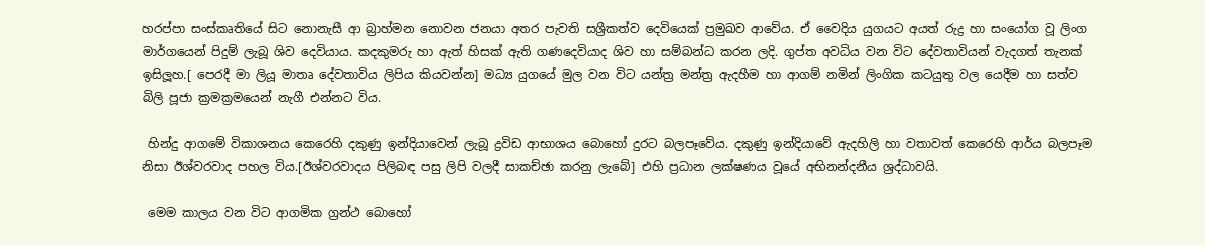හරප්පා සංස්කෘතියේ සිට නොනැසී ආ බ්‍රාහ්මන නොවන ජනයා අතර පැවති සශ්‍රීකත්ව දෙවියෙක් ප්‍රමුඛව ආවේය. ඒ වෛදිය යුගයට අයත් රුද්‍ර හා සංයෝග වූ ලිංග මාර්ගයෙන් පිදුම් ලැබූ ශිව දෙවියාය. කදකුමරු හා ඇත් හිසක් ඇති ගණදෙවියාද ශිව හා සම්බන්ධ කරන ලදි. ගුප්ත අවධිය වන විට දේවතාවියන් වැදගත් තැනක් ඉසිලූහ.[ පෙරදී මා ලියූ මාතෘ දේවතාවිය ලිපිය කියවන්න] මධ්‍ය යුගයේ මුල වන විට යන්ත්‍ර මන්ත්‍ර ඇදහීම හා ආගම් නමින් ලිංගික කටයුතු වල යෙදීම හා සත්ව බිලි පූජා ක්‍රමක්‍රමයෙන් නැගී එන්නට විය.

 හින්දු ආගමේ විකාශනය කෙරෙහි දකුණු ඉන්දියාවෙන් ලැබූ ද්‍රවිඩ ආභාශය බොහෝ දුරට බලපෑවේය. දකුණු ඉන්දියාවේ ඇදහිලි හා වතාවත් කෙරෙහි ආර්ය බලපෑම නිසා ඊශ්වරවාද පහල විය.[ඊශ්වරවාදය පිලිබඳ පසු ලිපි වලදී සාකච්ඡා කරනු ලැබේ] එහි ප්‍රධාන ලක්ෂණය වූයේ අභිනන්දනීය ශ්‍රද්ධාවයි.

 මෙම කාලය වන විට ආගමික ග්‍රන්ථ බොහෝ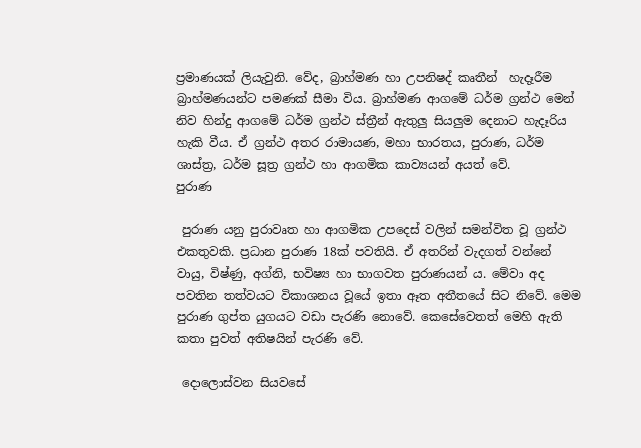ප්‍රමාණයක් ලියැවුනි. වේද, බ්‍රාහ්මණ හා උපනිෂද් කෘතීන්  හැදෑරීම බ්‍රාහ්මණයන්ට පමණක් සීමා විය. බ්‍රාහ්මණ ආගමේ ධර්ම ග්‍රන්ථ මෙන් නිව හින්දු ආගමේ ධර්ම ග්‍රන්ථ ස්ත්‍රීන් ඇතුලු සියලුම දෙනාට හැදෑරිය හැකි වීය. ඒ ග්‍රන්ථ අතර රාමායණ, මහා භාරතය, පුරාණ, ධර්ම ශාස්ත්‍ර, ධර්ම සූත්‍ර ග්‍රන්ථ හා ආගමික කාව්‍යයන් අයත් වේ.
පුරාණ

 පුරාණ යනු පුරාවෘත හා ආගමික උපදෙස් වලින් සමන්විත වූ ග්‍රන්ථ එකතුවකි. ප්‍රධාන පුරාණ 18ක් පවතියි. ඒ අතරින් වැදගත් වන්නේ වායු, විෂ්ණු, අග්නි, භවිෂ්‍ය හා භාගවත පුරාණයන් ය. මේවා අද පවතින තත්වයට විකාශනය වූයේ ඉතා ඈත අතීතයේ සිට නිවේ. මෙම පුරාණ ගුප්ත යුගයට වඩා පැරණි නොවේ. කෙසේවෙතත් මෙහි ඇති කතා පුවත් අතිෂයින් පැරණි වේ.

 දොලොස්වන සියවසේ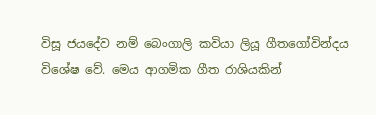විසූ ජයදේව නම් බෙංගාලි කවියා ලියූ ගීතගෝවින්දය විශේෂ වේ. මෙය ආගමික ගීත රාශියකින්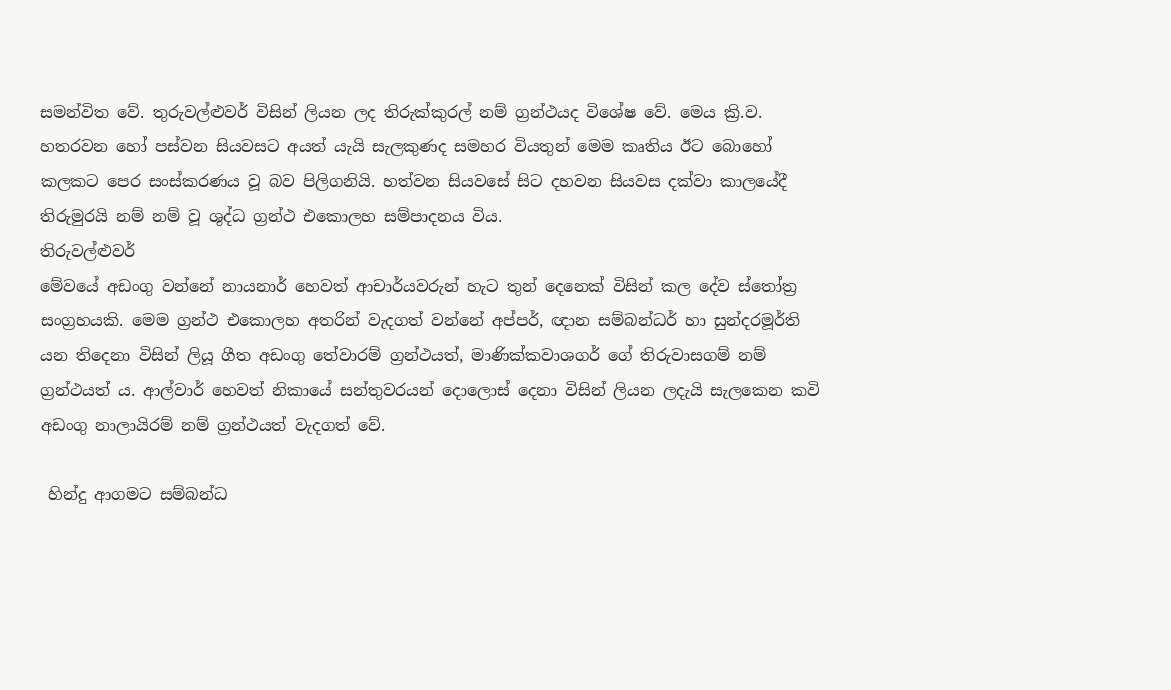සමන්විත වේ. තුරුවල්ළුවර් විසින් ලියන ලද තිරුක්කුරල් නම් ග්‍රන්ථයද විශේෂ වේ. මෙය ක්‍රි.ව. හතරවන හෝ පස්වන සියවසට අයත් යැයි සැලකුණද සමහර වියතුන් මෙම කෘතිය ඊට බොහෝ කලකට පෙර සංස්කරණය වූ බව පිලිගනියි. හත්වන සියවසේ සිට දහවන සියවස දක්වා කාලයේදී තිරුමුරයි නම් නම් වූ ශුද්ධ ග්‍රන්ථ එකොලහ සම්පාදනය විය.
තිරුවල්ළුවර්
මේවයේ අඩංගු වන්නේ නායනාර් හෙවත් ආචාර්යවරුන් හැට තුන් දෙනෙක් විසින් කල දේව ස්තෝත්‍ර සංග්‍රහයකි. මෙම ග්‍රන්ථ එකොලහ අතරින් වැදගත් වන්නේ අප්පර්, ඥාන සම්බන්ධර් හා සුන්දරමූර්ති යන තිදෙනා විසින් ලියූ ගීත අඩංගු තේවාරම් ග්‍රන්ථයත්, මාණික්කවාශගර් ගේ තිරුවාසගම් නම් ග්‍රන්ථයත් ය. ආල්වාර් හෙවත් නිකායේ සන්තුවරයන් දොලොස් දෙනා විසින් ලියන ලදැයි සැලකෙන කවි අඩංගු නාලායිරම් නම් ග්‍රන්ථයත් වැදගත් වේ.

 හින්දු ආගමට සම්බන්ධ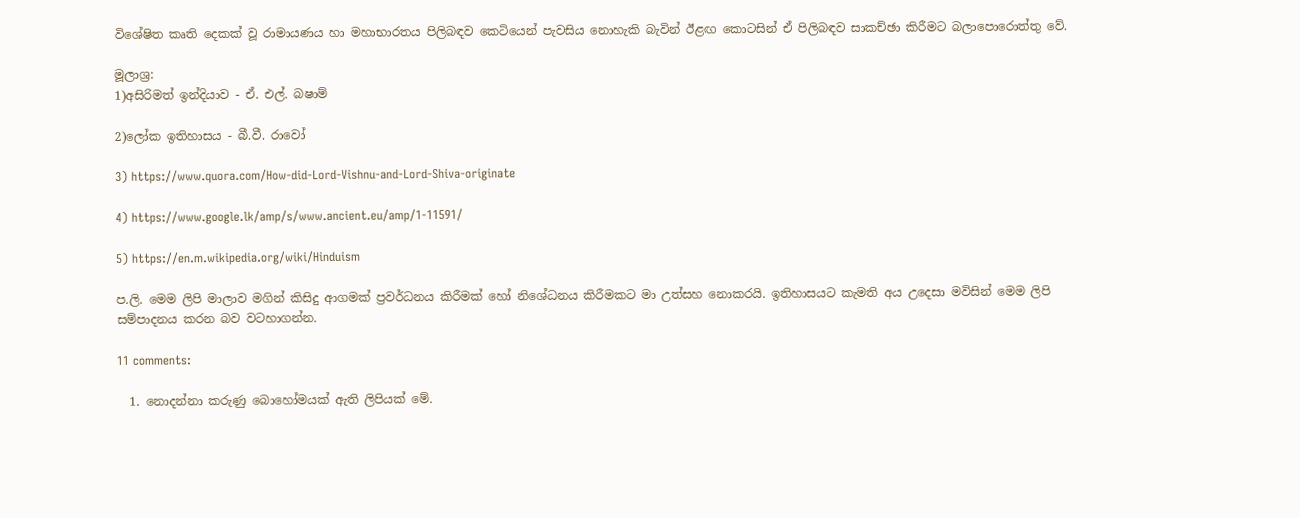විශේෂිත කෘති දෙකක් වූ රාමායණය හා මහාභාරතය පිලිබඳව කෙටියෙන් පැවසිය නොහැකි බැවින් ඊළඟ කොටසින් ඒ පිලිබඳව සාකච්ඡා කිරීමට බලාපොරොත්තු වේ.

මූලාශ්‍ර:
1)අසිරිමත් ඉන්දියාව - ඒ. එල්. බෂාම්

2)ලෝක ඉතිහාසය - බී.වී. රාවෝ

3) https://www.quora.com/How-did-Lord-Vishnu-and-Lord-Shiva-originate

4) https://www.google.lk/amp/s/www.ancient.eu/amp/1-11591/

5) https://en.m.wikipedia.org/wiki/Hinduism

ප.ලි. මෙම ලිපි මාලාව මගින් කිසිදු ආගමක් ප්‍රවර්ධනය කිරීමක් හෝ නිශේධනය කිරීමකට මා උත්සහ නොකරයි. ඉතිහාසයට කැමති අය උදෙසා මවිසින් මෙම ලිපි සම්පාදනය කරන බව වටහාගන්න.

11 comments:

  1. නොදන්නා කරුණු බොහෝමයක් ඇති ලිපියක් මේ.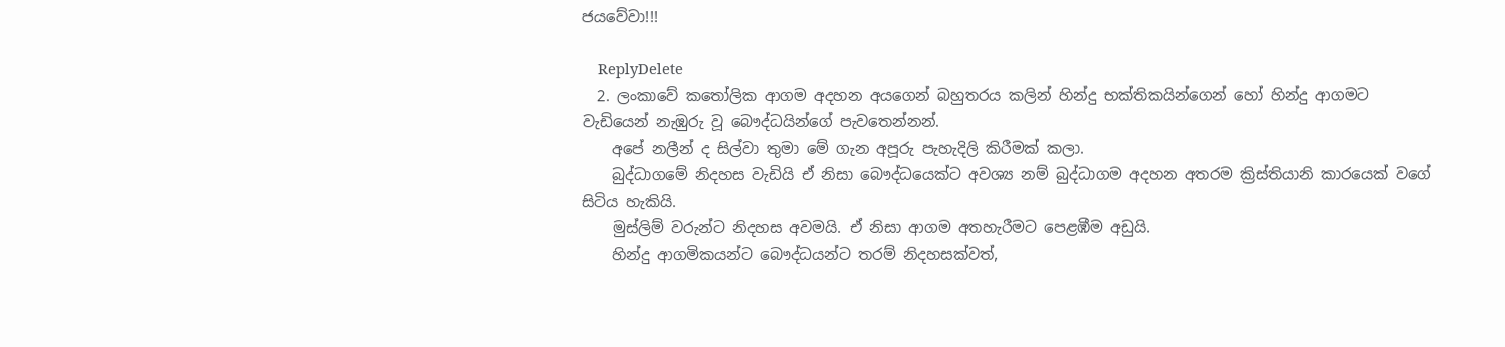ජයවේවා!!!

    ReplyDelete
  2. ලංකාවේ කතෝලික ආගම අදහන අයගෙන් බහුතරය කලින් හින්දු භක්තිකයින්ගෙන් හෝ හින්දු ආගමට වැඩියෙන් නැඹුරු වූ බෞද්ධයින්ගේ පැවතෙන්නන්.
    අපේ නලීන් ද සිල්වා තුමා මේ ගැන අපූරු පැහැදිලි කිරීමක් කලා.
    බුද්ධාගමේ නිදහස වැඩියි ඒ නිසා බෞද්ධයෙක්ට අවශ්‍ය නම් බුද්ධාගම අදහන අතරම ක්‍රිස්තියානි කාරයෙක් වගේ සිටිය හැකියි.
    මුස්ලිම් වරුන්ට නිදහස අවමයි. ඒ නිසා ආගම අතහැරීමට පෙළඹීම අඩුයි.
    හින්දු ආගමිකයන්ට බෞද්ධයන්ට තරම් නිදහසක්වත්,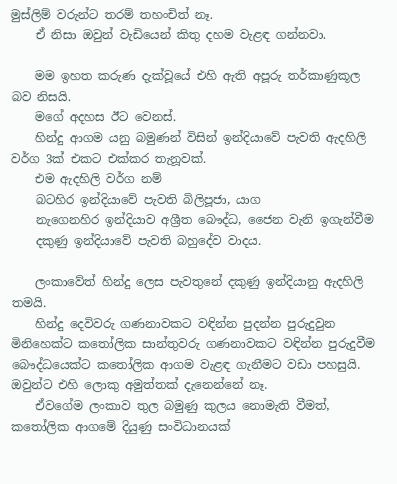මුස්ලිම් වරුන්ට තරම් තහංචිත් නෑ.
    ඒ නිසා ඔවුන් වැඩියෙන් කිතු දහම වැළඳ ගන්නවා.

    මම ඉහත කරුණ දැක්වූයේ එහි ඇති අපූරු තර්කාණුකූල බව නිසයි.
    මගේ අදහස ඊට වෙනස්.
    හින්දු ආගම යනු බමුණන් විසින් ඉන්දියාවේ පැවති ඇදහිලි වර්ග 3ක් එකට එක්කර තැනූවක්.
    එම ඇදහිලි වර්ග නම්
    බටහිර ඉන්දියාවේ පැවති බිලිපූජා, යාග
    නැගෙනහිර ඉන්දියාව අශ්‍රීත බෞද්ධ, ජෛන වැනි ඉගැන්වීම
    දකුණු ඉන්දියාවේ පැවති බහුදේව වාදය.

    ලංකාවේත් හින්දු ලෙස පැවතුනේ දකුණු ඉන්දියානු ඇදහිලි තමයි.
    හින්දු දෙවිවරු ගණනාවකට වඳින්න පුදන්න පුරුදුවුන මිනිහෙක්ට කතෝලික සාන්තුවරු ගණනාවකට වඳින්න පුරුදුවීම බෞද්ධයෙක්ට කතෝලික ආගම වැළඳ ගැනීමට වඩා පහසුයි. ඔවුන්ට එහි ලොකු අමුත්තක් දැනෙන්නේ නෑ.
    ඒවගේම ලංකාව තුල බමුණු කුලය නොමැති වීමත්, කතෝලික ආගමේ දියුණු සංවිධානයක්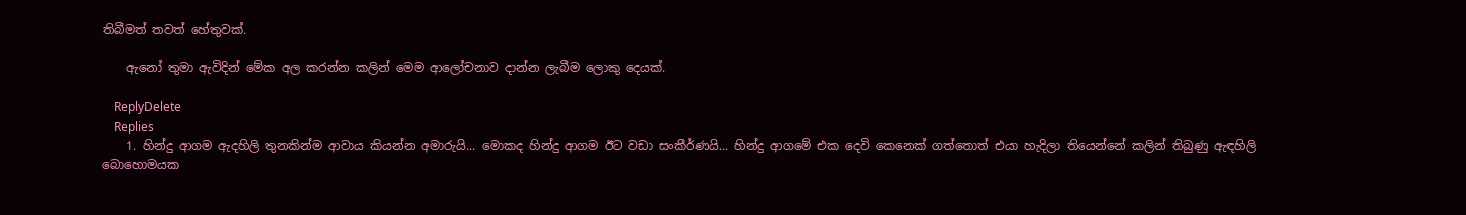තිබීමත් තවත් හේතුවක්.

    ඇනෝ තුමා ඇවිදින් මේක අල කරන්න කලින් මෙම ආලෝචනාව දාන්න ලැබීම ලොකු දෙයක්.

    ReplyDelete
    Replies
    1. හින්දු ආගම ඇදහිලි තුනකින්ම ආවාය කියන්න අමාරුයි... මොකද හින්දු ආගම ඊට වඩා සංකීර්ණයි... හින්දු ආගමේ එක දෙවි කෙනෙක් ගත්තොත් එයා හැදිලා තියෙන්නේ කලින් තිබුණු ඇඳහිලි බොහොමයක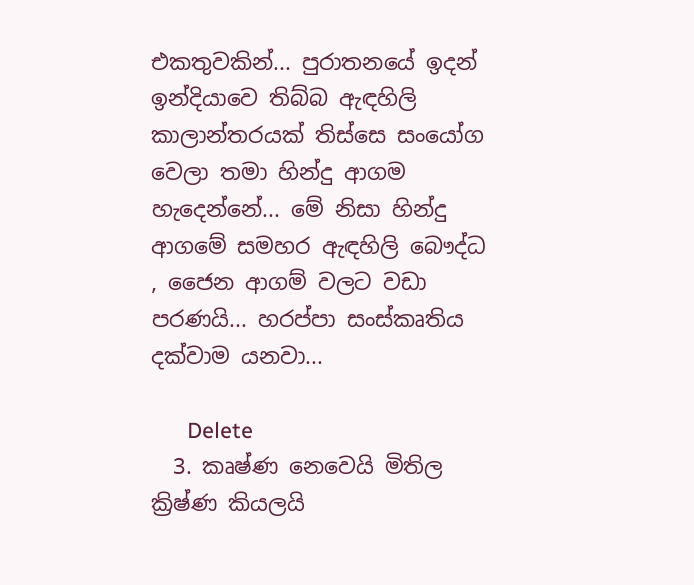එකතුවකින්... පුරාතනයේ ඉදන් ඉන්දියාවෙ තිබ්බ ඇඳහිලි කාලාන්තරයක් තිස්සෙ සංයෝග වෙලා තමා හින්දු ආගම හැදෙන්නේ... මේ නිසා හින්දු ආගමේ සමහර ඇඳහිලි බෞද්ධ , ජෛන ආගම් වලට වඩා පරණයි... හරප්පා සංස්කෘතිය දක්වාම යනවා...

      Delete
  3. කෘෂ්ණ නෙවෙයි මිතිල ක්‍රිෂ්ණ කියලයි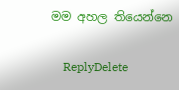මම අහල තියෙන්නෙ

    ReplyDelete